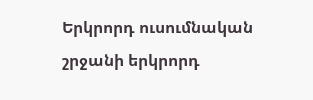Երկրորդ ուսումնական շրջանի երկրորդ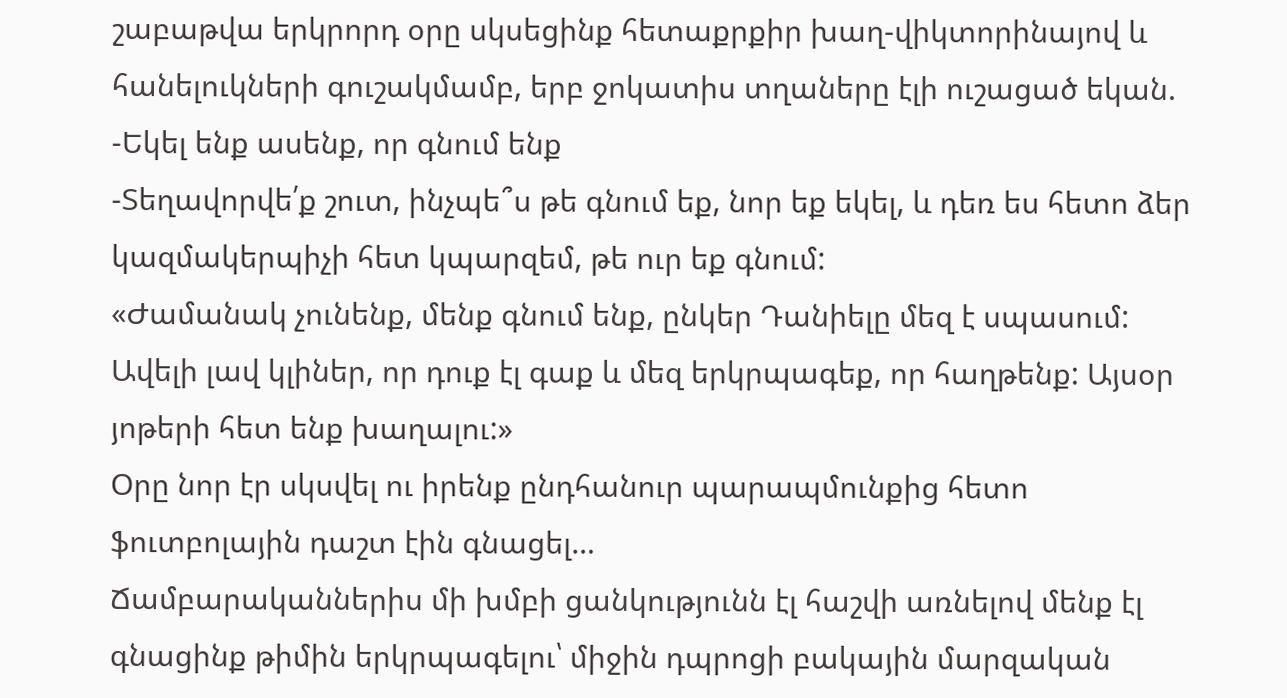շաբաթվա երկրորդ օրը սկսեցինք հետաքրքիր խաղ-վիկտորինայով և հանելուկների գուշակմամբ, երբ ջոկատիս տղաները էլի ուշացած եկան.
-Եկել ենք ասենք, որ գնում ենք
-Տեղավորվե՛ք շուտ, ինչպե՞ս թե գնում եք, նոր եք եկել, և դեռ ես հետո ձեր կազմակերպիչի հետ կպարզեմ, թե ուր եք գնում:
«Ժամանակ չունենք, մենք գնում ենք, ընկեր Դանիելը մեզ է սպասում: Ավելի լավ կլիներ, որ դուք էլ գաք և մեզ երկրպագեք, որ հաղթենք: Այսօր յոթերի հետ ենք խաղալու:»
Օրը նոր էր սկսվել ու իրենք ընդհանուր պարապմունքից հետո ֆուտբոլային դաշտ էին գնացել…
Ճամբարականներիս մի խմբի ցանկությունն էլ հաշվի առնելով մենք էլ գնացինք թիմին երկրպագելու՝ միջին դպրոցի բակային մարզական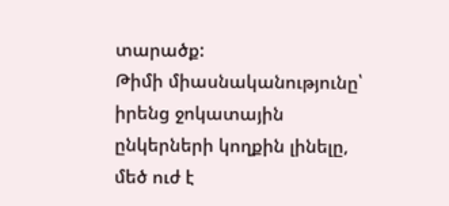տարածք:
Թիմի միասնականությունը՝ իրենց ջոկատային ընկերների կողքին լինելը, մեծ ուժ է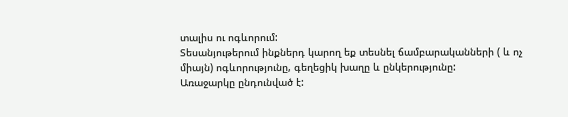տալիս ու ոգևորում:
Տեսանյութերում ինքներդ կարող եք տեսնել ճամբարականների ( և ոչ միայն) ոգևորությունը, գեղեցիկ խաղը և ընկերությունը:
Առաջարկը ընդունված է: